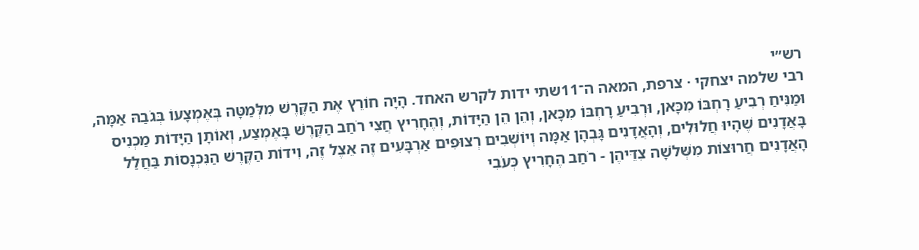רש״י
רבי שלמה יצחקי · צרפת, המאה ה־11שתי ידות לקרש האחד. הָיָה חוֹרֵץ אֶת הַקֶּרֶשׁ מִלְּמַטָּה בְּאֶמְצָעוֹ בְּגֹבַהּ אַמָּה, וּמַנִּיחַ רְבִיעַ רָחְבּוֹ מִכָּאן, וּרְבִיעַ רָחְבּוֹ מִכָּאן, וְהֵן הֵן הַיָּדוֹת, וְהֶחָרִיץ חֲצִי רֹחַב הַקֶּרֶשׁ בָּאֶמְצַע, וְאוֹתָן הַיָּדוֹת מַכְנִיס בָּאֲדָנִים שֶׁהָיוּ חֲלוּלִים, וְהָאֲדָנִים גָּבְהָן אַמָּה וְיוֹשְׁבִים רְצוּפִים אַרְבָּעִים זֶה אֵצֶל זֶה, וִידוֹת הַקֶּרֶשׁ הַנִּכְנָסוֹת בַּחֲלַל הָאֲדָנִים חֲרוּצוֹת מִשְּׁלֹשָׁה צִדֵּיהֶן - רֹחַב הֶחָרִיץ כְּעֹבִי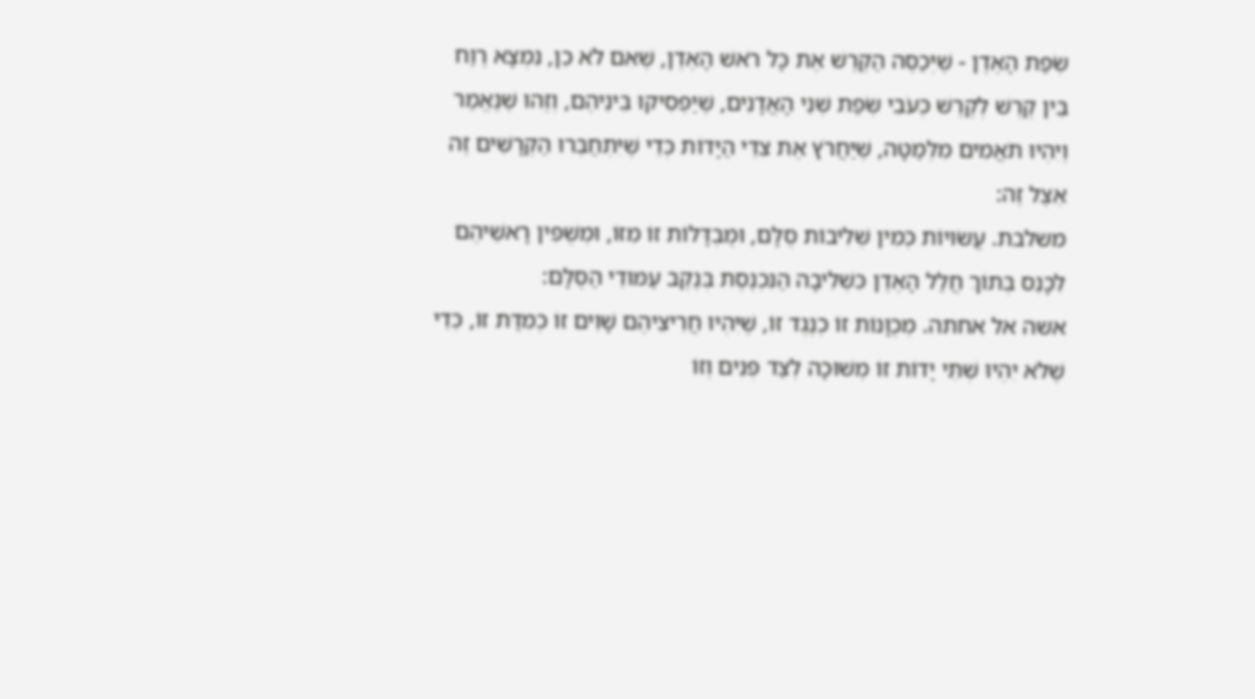שְׂפַת הָאֶדֶן - שֶׁיְּכַסֶּה הַקֶּרֶשׁ אֶת כָּל רֹאשׁ הָאֶדֶן, שֶׁאִם לֹא כֵן, נִמְצָא רֶוַח בֵּין קֶרֶשׁ לְקֶרֶשׁ כְּעֹבִי שְׂפַת שְׁנֵי הָאֲדָנִים, שֶׁיַּפְסִיקוּ בֵּינֵיהֶם, וְזֶהוּ שֶׁנֶּאֱמַר וְיִהְיוּ תֹאֲמִים מִלְּמַטָּה, שֶׁיַּחֲרֹץ אֶת צִדֵּי הַיָּדוֹת כְּדֵי שֶׁיִּתְחַבְּרוּ הַקְּרָשִׁים זֶה אֵצֶל זֶה:
משלבת. עֲשׂוּיוֹת כְּמִין שְׁלִיבוֹת סֻלָּם, וּמֻבְדָּלוֹת זוֹ מִזּוֹ, וּמְשֻׁפִּין רָאשֵׁיהֶם לִכָּנֵס בְּתוֹךְ חֲלַל הָאֶדֶן כִּשְׁלִיבָה הַנִּכְנֶסֶת בְּנֶקֶב עַמּוּדֵי הַסֻּלָּם:
אשה אל אחתה. מְכֻוָּנוֹת זוֹ כְנֶגֶד זוֹ, שֶׁיִּהְיוּ חֲרִיצֵיהֶם שָׁוִים זוֹ כְמִדַּת זוֹ, כְּדֵי שֶׁלֹּא יִהְיוּ שְׁתֵּי יָדוֹת זוֹ מְשׁוּכָה לְצַד פְּנִים וְזוֹ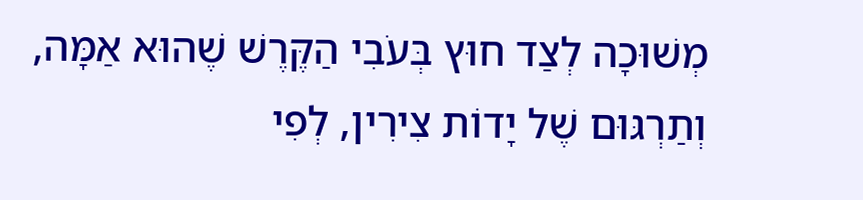מְשׁוּכָה לְצַד חוּץ בְּעֹבִי הַקֶּרֶשׁ שֶׁהוּא אַמָּה, וְתַרְגּוּם שֶׁל יָדוֹת צִירִין, לְפִי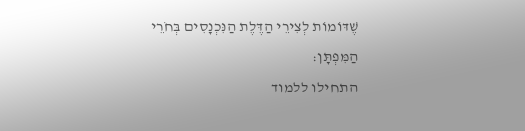שֶׁדּוֹמוֹת לְצִירֵי הַדֶּלֶת הַנִּכְנָסִים בְּחֹרֵי הַמִּפְתָּן:
התחילו ללמוד